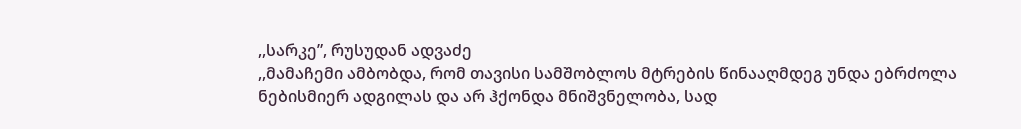,,სარკე”, რუსუდან ადვაძე
,,მამაჩემი ამბობდა, რომ თავისი სამშობლოს მტრების წინააღმდეგ უნდა ებრძოლა ნებისმიერ ადგილას და არ ჰქონდა მნიშვნელობა, სად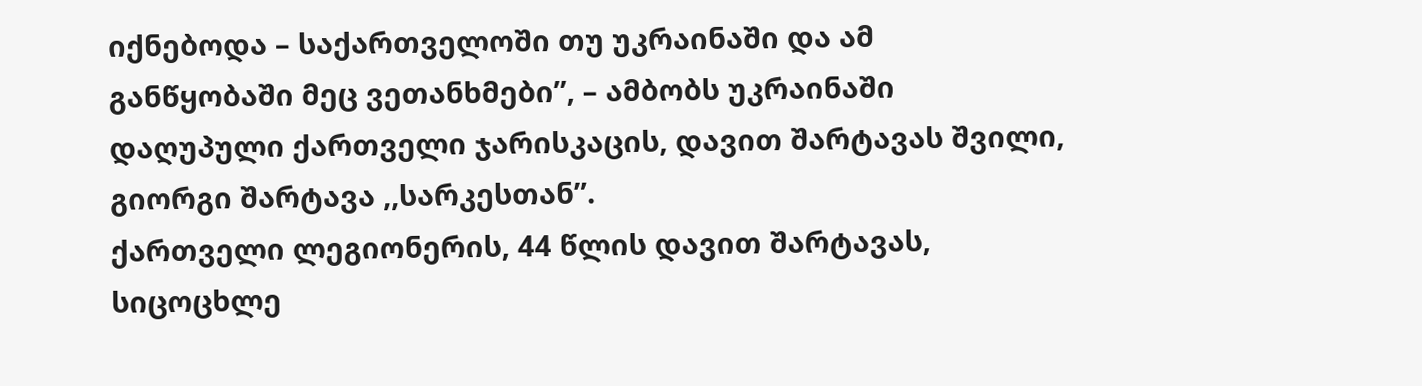იქნებოდა – საქართველოში თუ უკრაინაში და ამ განწყობაში მეც ვეთანხმები”, – ამბობს უკრაინაში დაღუპული ქართველი ჯარისკაცის, დავით შარტავას შვილი, გიორგი შარტავა ,,სარკესთან”.
ქართველი ლეგიონერის, 44 წლის დავით შარტავას, სიცოცხლე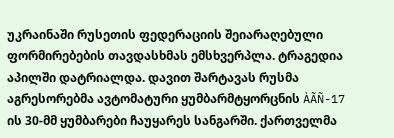უკრაინაში რუსეთის ფედერაციის შეიარაღებული ფორმირებების თავდასხმას ემსხვერპლა. ტრაგედია აპილში დატრიალდა. დავით შარტავას რუსმა აგრესორებმა ავტომატური ყუმბარმტყორცნის ÀÃÑ-17 ის 30-მმ ყუმბარები ჩაუყარეს სანგარში. ქართველმა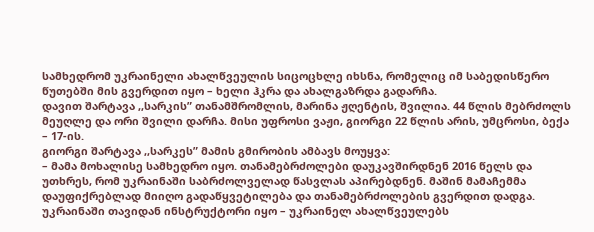სამხედრომ უკრაინელი ახალწვეულის სიცოცხლე იხსნა, რომელიც იმ საბედისწერო წუთებში მის გვერდით იყო – ხელი ჰკრა და ახალგაზრდა გადარჩა.
დავით შარტავა ,,სარკის” თანამშრომლის, მარინა ჟღენტის, შვილია. 44 წლის მებრძოლს მეუღლე და ორი შვილი დარჩა. მისი უფროსი ვაჟი, გიორგი 22 წლის არის, უმცროსი, ბექა – 17-ის.
გიორგი შარტავა ,,სარკეს” მამის გმირობის ამბავს მოუყვა:
– მამა მოხალისე სამხედრო იყო. თანამებრძოლები დაუკავშირდნენ 2016 წელს და უთხრეს, რომ უკრაინაში საბრძოლველად წასვლას აპირებდნენ. მაშინ მამაჩემმა დაუფიქრებლად მიიღო გადაწყვეტილება და თანამებრძოლების გვერდით დადგა.
უკრაინაში თავიდან ინსტრუქტორი იყო – უკრაინელ ახალწვეულებს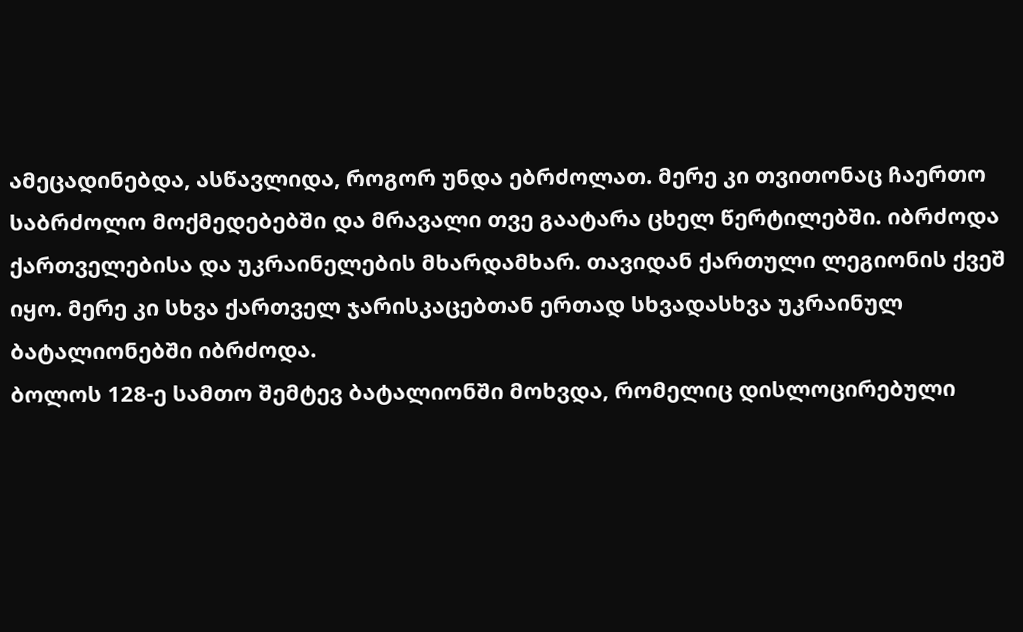ამეცადინებდა, ასწავლიდა, როგორ უნდა ებრძოლათ. მერე კი თვითონაც ჩაერთო საბრძოლო მოქმედებებში და მრავალი თვე გაატარა ცხელ წერტილებში. იბრძოდა ქართველებისა და უკრაინელების მხარდამხარ. თავიდან ქართული ლეგიონის ქვეშ იყო. მერე კი სხვა ქართველ ჯარისკაცებთან ერთად სხვადასხვა უკრაინულ ბატალიონებში იბრძოდა.
ბოლოს 128-ე სამთო შემტევ ბატალიონში მოხვდა, რომელიც დისლოცირებული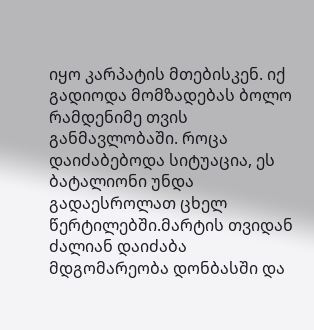იყო კარპატის მთებისკენ. იქ გადიოდა მომზადებას ბოლო რამდენიმე თვის განმავლობაში. როცა დაიძაბებოდა სიტუაცია, ეს ბატალიონი უნდა გადაესროლათ ცხელ წერტილებში.მარტის თვიდან ძალიან დაიძაბა მდგომარეობა დონბასში და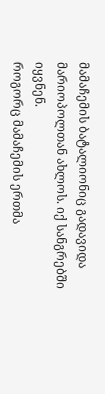მამაჩემის ბატალიონიც გადავიდა მარიოპოლთან ახლოს. იქ სანგრებში იყვნენ.
როგორც მამაჩემის ერთმა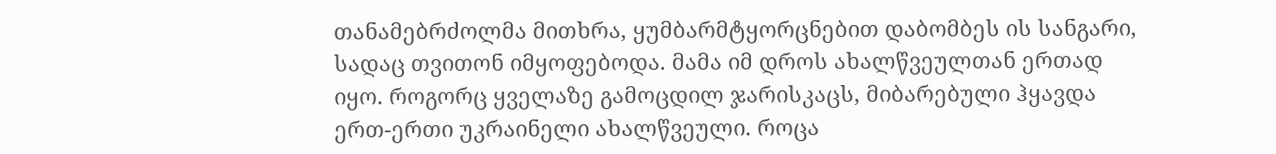თანამებრძოლმა მითხრა, ყუმბარმტყორცნებით დაბომბეს ის სანგარი, სადაც თვითონ იმყოფებოდა. მამა იმ დროს ახალწვეულთან ერთად იყო. როგორც ყველაზე გამოცდილ ჯარისკაცს, მიბარებული ჰყავდა ერთ-ერთი უკრაინელი ახალწვეული. როცა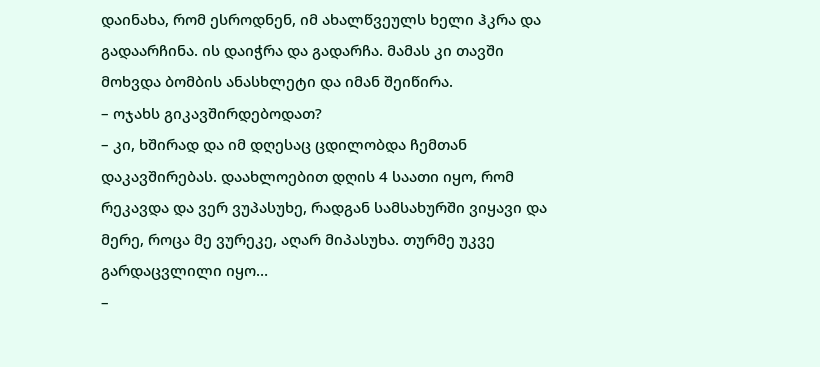დაინახა, რომ ესროდნენ, იმ ახალწვეულს ხელი ჰკრა და გადაარჩინა. ის დაიჭრა და გადარჩა. მამას კი თავში მოხვდა ბომბის ანასხლეტი და იმან შეიწირა.
– ოჯახს გიკავშირდებოდათ?
– კი, ხშირად და იმ დღესაც ცდილობდა ჩემთან დაკავშირებას. დაახლოებით დღის 4 საათი იყო, რომ რეკავდა და ვერ ვუპასუხე, რადგან სამსახურში ვიყავი და მერე, როცა მე ვურეკე, აღარ მიპასუხა. თურმე უკვე გარდაცვლილი იყო…
–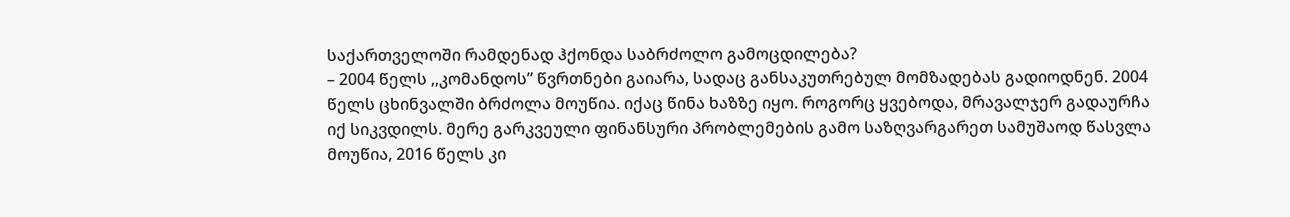საქართველოში რამდენად ჰქონდა საბრძოლო გამოცდილება?
– 2004 წელს ,,კომანდოს” წვრთნები გაიარა, სადაც განსაკუთრებულ მომზადებას გადიოდნენ. 2004 წელს ცხინვალში ბრძოლა მოუწია. იქაც წინა ხაზზე იყო. როგორც ყვებოდა, მრავალჯერ გადაურჩა იქ სიკვდილს. მერე გარკვეული ფინანსური პრობლემების გამო საზღვარგარეთ სამუშაოდ წასვლა მოუწია, 2016 წელს კი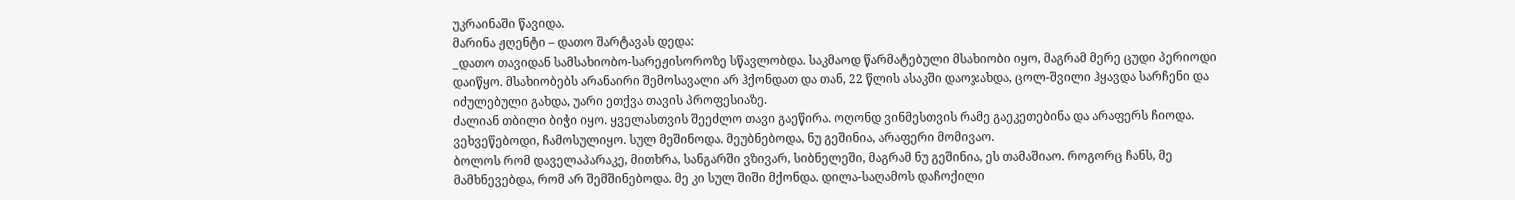უკრაინაში წავიდა.
მარინა ჟღენტი – დათო შარტავას დედა:
_დათო თავიდან სამსახიობო-სარეჟისოროზე სწავლობდა. საკმაოდ წარმატებული მსახიობი იყო, მაგრამ მერე ცუდი პერიოდი დაიწყო. მსახიობებს არანაირი შემოსავალი არ ჰქონდათ და თან, 22 წლის ასაკში დაოჯახდა, ცოლ-შვილი ჰყავდა სარჩენი და იძულებული გახდა, უარი ეთქვა თავის პროფესიაზე.
ძალიან თბილი ბიჭი იყო. ყველასთვის შეეძლო თავი გაეწირა. ოღონდ ვინმესთვის რამე გაეკეთებინა და არაფერს ჩიოდა. ვეხვეწებოდი, ჩამოსულიყო. სულ მეშინოდა. მეუბნებოდა, ნუ გეშინია, არაფერი მომივაო.
ბოლოს რომ დაველაპარაკე, მითხრა, სანგარში ვზივარ, სიბნელეში, მაგრამ ნუ გეშინია, ეს თამაშიაო. როგორც ჩანს, მე მამხნევებდა, რომ არ შემშინებოდა. მე კი სულ შიში მქონდა. დილა-საღამოს დაჩოქილი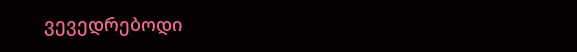ვევედრებოდი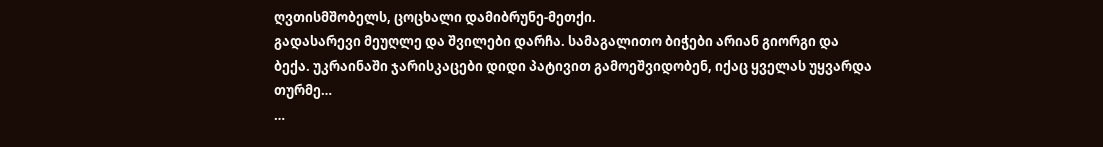ღვთისმშობელს, ცოცხალი დამიბრუნე-მეთქი.
გადასარევი მეუღლე და შვილები დარჩა. სამაგალითო ბიჭები არიან გიორგი და ბექა. უკრაინაში ჯარისკაცები დიდი პატივით გამოეშვიდობენ, იქაც ყველას უყვარდა თურმე…
…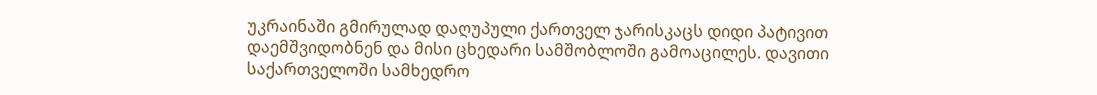უკრაინაში გმირულად დაღუპული ქართველ ჯარისკაცს დიდი პატივით დაემშვიდობნენ და მისი ცხედარი სამშობლოში გამოაცილეს. დავითი საქართველოში სამხედრო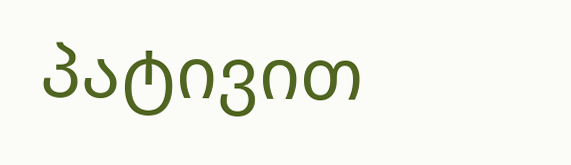პატივით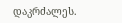დაკრძალეს.